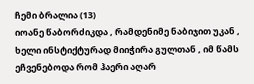ჩემი ბრალია (13)
იოანე წაბორძიკდა , რამდენიმე ნაბიჯით უკან , ხელი ინსტიქტურად მიიჭირა გულთან , იმ წამს ეჩვენებოდა რომ ჰაერი აღარ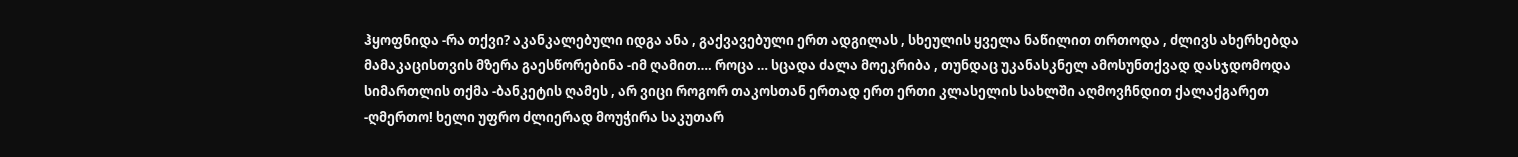ჰყოფნიდა -რა თქვი? აკანკალებული იდგა ანა , გაქვავებული ერთ ადგილას , სხეულის ყველა ნაწილით თრთოდა , ძლივს ახერხებდა მამაკაცისთვის მზერა გაესწორებინა -იმ ღამით…. როცა … სცადა ძალა მოეკრიბა , თუნდაც უკანასკნელ ამოსუნთქვად დასჯდომოდა სიმართლის თქმა -ბანკეტის ღამეს , არ ვიცი როგორ თაკოსთან ერთად ერთ ერთი კლასელის სახლში აღმოვჩნდით ქალაქგარეთ -ღმერთო! ხელი უფრო ძლიერად მოუჭირა საკუთარ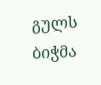გულს ბიჭმა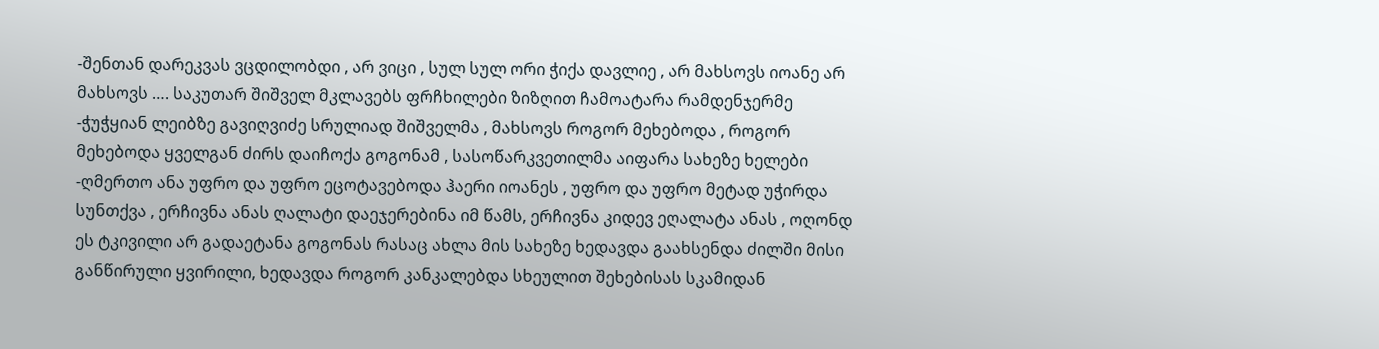-შენთან დარეკვას ვცდილობდი , არ ვიცი , სულ სულ ორი ჭიქა დავლიე , არ მახსოვს იოანე არ მახსოვს …. საკუთარ შიშველ მკლავებს ფრჩხილები ზიზღით ჩამოატარა რამდენჯერმე -ჭუჭყიან ლეიბზე გავიღვიძე სრულიად შიშველმა , მახსოვს როგორ მეხებოდა , როგორ მეხებოდა ყველგან ძირს დაიჩოქა გოგონამ , სასოწარკვეთილმა აიფარა სახეზე ხელები -ღმერთო ანა უფრო და უფრო ეცოტავებოდა ჰაერი იოანეს , უფრო და უფრო მეტად უჭირდა სუნთქვა , ერჩივნა ანას ღალატი დაეჯერებინა იმ წამს, ერჩივნა კიდევ ეღალატა ანას , ოღონდ ეს ტკივილი არ გადაეტანა გოგონას რასაც ახლა მის სახეზე ხედავდა გაახსენდა ძილში მისი განწირული ყვირილი, ხედავდა როგორ კანკალებდა სხეულით შეხებისას სკამიდან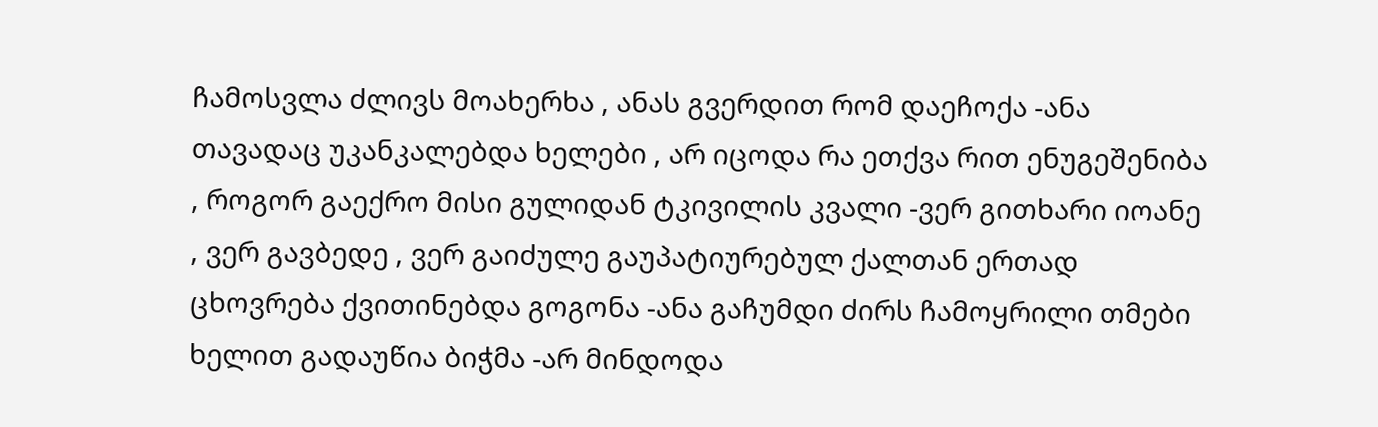ჩამოსვლა ძლივს მოახერხა , ანას გვერდით რომ დაეჩოქა -ანა თავადაც უკანკალებდა ხელები , არ იცოდა რა ეთქვა რით ენუგეშენიბა , როგორ გაექრო მისი გულიდან ტკივილის კვალი -ვერ გითხარი იოანე , ვერ გავბედე , ვერ გაიძულე გაუპატიურებულ ქალთან ერთად ცხოვრება ქვითინებდა გოგონა -ანა გაჩუმდი ძირს ჩამოყრილი თმები ხელით გადაუწია ბიჭმა -არ მინდოდა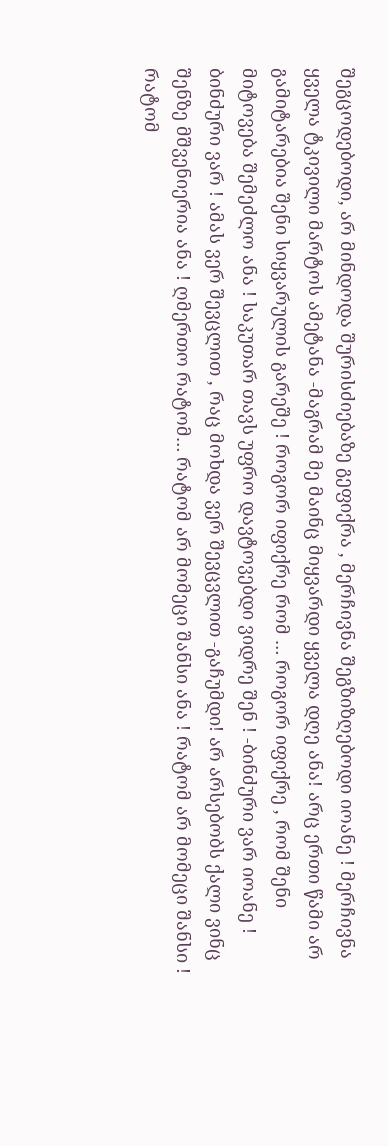შეგცოდებოდი, არ მინდოდა შურისძიებაზე გეფიქრა , მერჩივნა შეგზიზღებოდი იოანე ! მერჩივნა ყველა ტკივილი მარტოს ამეტანა -მაგრამ მე მაინც მიყვარდი ყველა დღე ანა! არც ერთი წამი არ გამიტარებია შენი სიყვარულის გარეშე ! როგორ იფიქრე რომ … როგორ იფიქრე , რომ შენი მიტოვება შემეძლო ანა ! საკუთარ თავს უფრო დავტოვებდი ვიდრე შენ ! -ბინძური ვარ იოანე ! ბინძური ვარ ! ამას ვერ შევცლით , რაც მოხდა ვერ შევცვლით -გაჩუმდი! არ არსებობს ქალი ვინც შენზე მშვენიერია ანა ! ღმერთო რატომ… რატომ არ მომეცი შანსი ანა ! რატომ არ მომეცი შანსი ! რატომ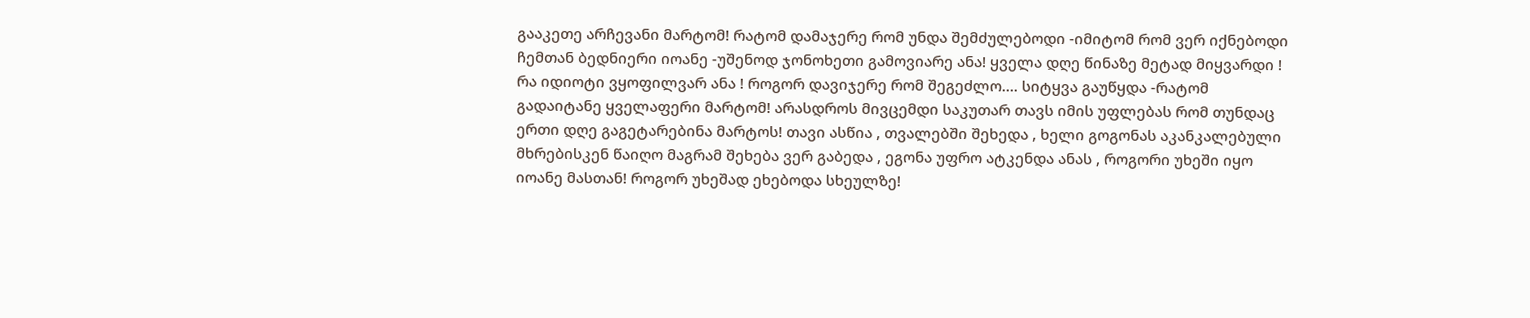გააკეთე არჩევანი მარტომ! რატომ დამაჯერე რომ უნდა შემძულებოდი -იმიტომ რომ ვერ იქნებოდი ჩემთან ბედნიერი იოანე -უშენოდ ჯონოხეთი გამოვიარე ანა! ყველა დღე წინაზე მეტად მიყვარდი ! რა იდიოტი ვყოფილვარ ანა ! როგორ დავიჯერე რომ შეგეძლო…. სიტყვა გაუწყდა -რატომ გადაიტანე ყველაფერი მარტომ! არასდროს მივცემდი საკუთარ თავს იმის უფლებას რომ თუნდაც ერთი დღე გაგეტარებინა მარტოს! თავი ასწია , თვალებში შეხედა , ხელი გოგონას აკანკალებული მხრებისკენ წაიღო მაგრამ შეხება ვერ გაბედა , ეგონა უფრო ატკენდა ანას , როგორი უხეში იყო იოანე მასთან! როგორ უხეშად ეხებოდა სხეულზე!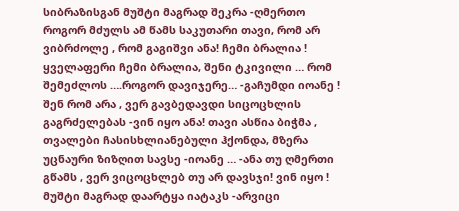სიბრაზისგან მუშტი მაგრად შეკრა -ღმერთო როგორ მძულს ამ წამს საკუთარი თავი, რომ არ ვიბრძოლე , რომ გაგიშვი ანა! ჩემი ბრალია ! ყველაფერი ჩემი ბრალია, შენი ტკივილი … რომ შემეძლოს ….როგორ დავიჯერე… -გაჩუმდი იოანე ! შენ რომ არა , ვერ გავბედავდი სიცოცხლის გაგრძელებას -ვინ იყო ანა! თავი ასწია ბიჭმა , თვალები ჩასისხლიანებული ჰქონდა, მზერა უცნაური ზიზღით სავსე -იოანე … -ანა თუ ღმერთი გწამს , ვერ ვიცოცხლებ თუ არ დავსჯი! ვინ იყო ! მუშტი მაგრად დაარტყა იატაკს -არვიცი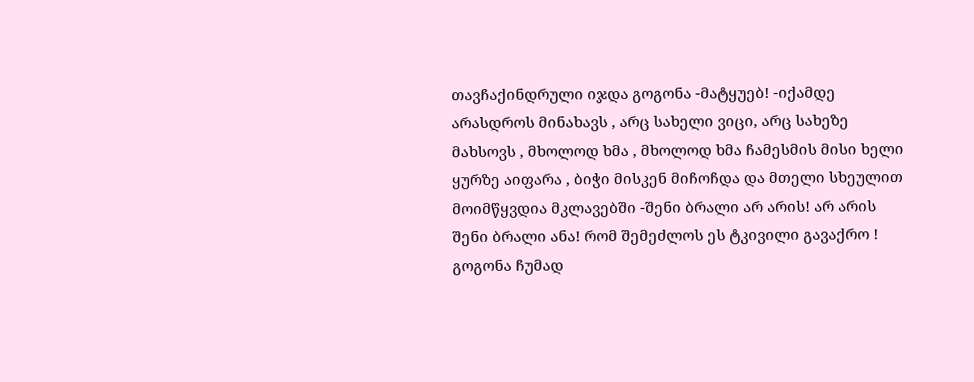თავჩაქინდრული იჯდა გოგონა -მატყუებ! -იქამდე არასდროს მინახავს , არც სახელი ვიცი, არც სახეზე მახსოვს , მხოლოდ ხმა , მხოლოდ ხმა ჩამესმის მისი ხელი ყურზე აიფარა , ბიჭი მისკენ მიჩოჩდა და მთელი სხეულით მოიმწყვდია მკლავებში -შენი ბრალი არ არის! არ არის შენი ბრალი ანა! რომ შემეძლოს ეს ტკივილი გავაქრო ! გოგონა ჩუმად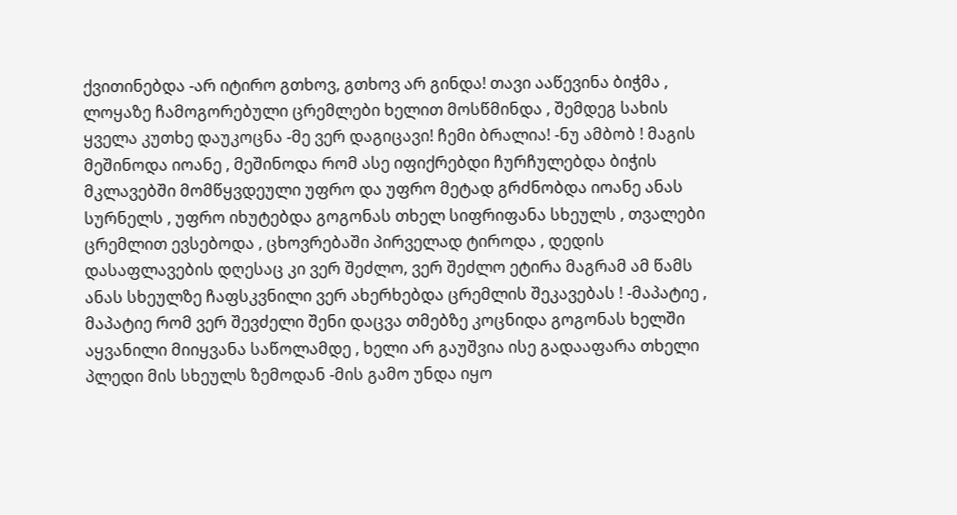ქვითინებდა -არ იტირო გთხოვ, გთხოვ არ გინდა! თავი ააწევინა ბიჭმა , ლოყაზე ჩამოგორებული ცრემლები ხელით მოსწმინდა , შემდეგ სახის ყველა კუთხე დაუკოცნა -მე ვერ დაგიცავი! ჩემი ბრალია! -ნუ ამბობ ! მაგის მეშინოდა იოანე , მეშინოდა რომ ასე იფიქრებდი ჩურჩულებდა ბიჭის მკლავებში მომწყვდეული უფრო და უფრო მეტად გრძნობდა იოანე ანას სურნელს , უფრო იხუტებდა გოგონას თხელ სიფრიფანა სხეულს , თვალები ცრემლით ევსებოდა , ცხოვრებაში პირველად ტიროდა , დედის დასაფლავების დღესაც კი ვერ შეძლო, ვერ შეძლო ეტირა მაგრამ ამ წამს ანას სხეულზე ჩაფსკვნილი ვერ ახერხებდა ცრემლის შეკავებას ! -მაპატიე , მაპატიე რომ ვერ შევძელი შენი დაცვა თმებზე კოცნიდა გოგონას ხელში აყვანილი მიიყვანა საწოლამდე , ხელი არ გაუშვია ისე გადააფარა თხელი პლედი მის სხეულს ზემოდან -მის გამო უნდა იყო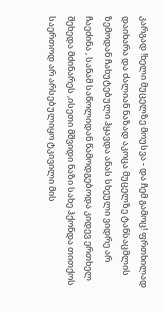კარგად !ხელი მუცელზე მოუსვა - და ჩემ გამოც! ფრთხილად დაიხარა და ძალიან ნაზად აკოცა მუცელზე ტანსაცმლის ზემოდან ჩახუტებული ჰყავდა ანას სხეული ვიდრე არ ჩაეძინა , სანამ საწოლიდან წამოდგებოდა კიდევ ერთხელ შეხედა მძინარეს ,ისეთი მშვიდი ნაზი სახე ჰქონდა თითქოს საერთოდ არ არსებულიყო ტკივილი მის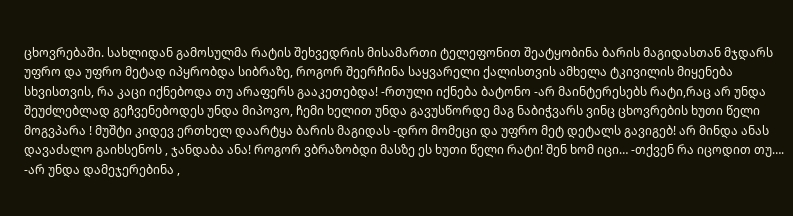ცხოვრებაში. სახლიდან გამოსულმა რატის შეხვედრის მისამართი ტელეფონით შეატყობინა ბარის მაგიდასთან მჯდარს უფრო და უფრო მეტად იპყრობდა სიბრაზე, როგორ შეერჩინა საყვარელი ქალისთვის ამხელა ტკივილის მიყენება სხვისთვის, რა კაცი იქნებოდა თუ არაფერს გააკეთებდა! -რთული იქნება ბატონო -არ მაინტერესებს რატი,რაც არ უნდა შეუძლებლად გეჩვენებოდეს უნდა მიპოვო, ჩემი ხელით უნდა გავუსწორდე მაგ ნაბიჭვარს ვინც ცხოვრების ხუთი წელი მოგვპარა ! მუშტი კიდევ ერთხელ დაარტყა ბარის მაგიდას -დრო მომეცი და უფრო მეტ დეტალს გავიგებ! არ მინდა ანას დავაძალო გაიხსენოს , ჯანდაბა ანა! როგორ ვბრაზობდი მასზე ეს ხუთი წელი რატი! შენ ხომ იცი… -თქვენ რა იცოდით თუ…. -არ უნდა დამეჯერებინა ,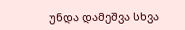უნდა დამეშვა სხვა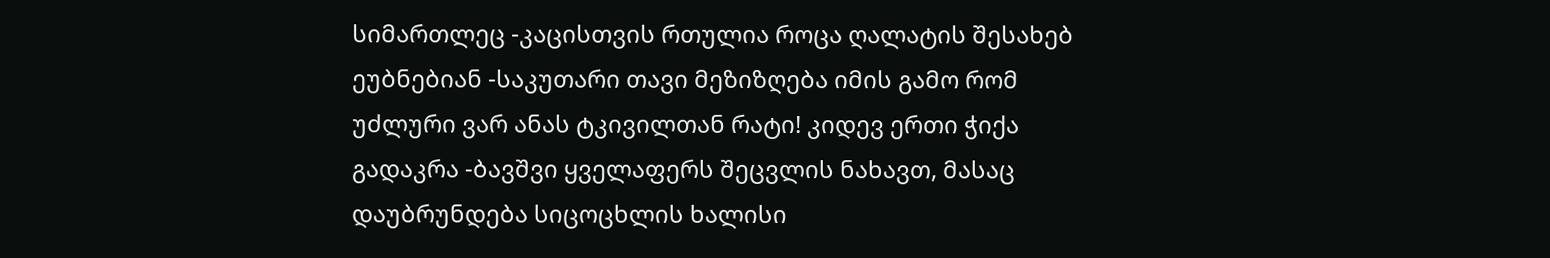სიმართლეც -კაცისთვის რთულია როცა ღალატის შესახებ ეუბნებიან -საკუთარი თავი მეზიზღება იმის გამო რომ უძლური ვარ ანას ტკივილთან რატი! კიდევ ერთი ჭიქა გადაკრა -ბავშვი ყველაფერს შეცვლის ნახავთ, მასაც დაუბრუნდება სიცოცხლის ხალისი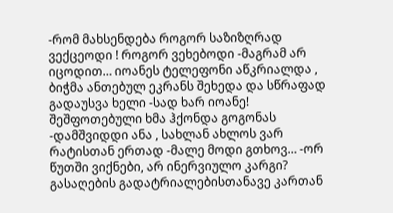-რომ მახსენდება როგორ საზიზღრად ვექცეოდი ! როგორ ვეხებოდი -მაგრამ არ იცოდით… იოანეს ტელეფონი აწკრიალდა , ბიჭმა ანთებულ ეკრანს შეხედა და სწრაფად გადაუსვა ხელი -სად ხარ იოანე! შეშფოთებული ხმა ჰქონდა გოგონას -დამშვიდდი ანა , სახლან ახლოს ვარ რატისთან ერთად -მალე მოდი გთხოვ… -ორ წუთში ვიქნები, არ ინერვიულო კარგი? გასაღების გადატრიალებისთანავე კართან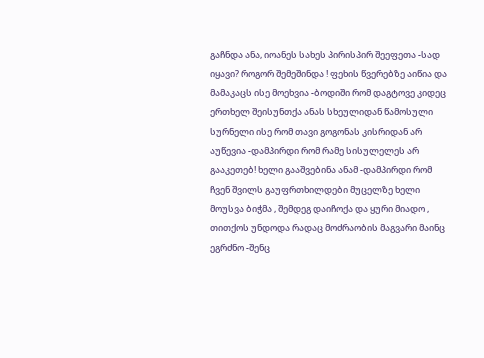გაჩნდა ანა, იოანეს სახეს პირისპირ შეეფეთა -სად იყავი? როგორ შემეშინდა ! ფეხის წვერებზე აიწია და მამაკაცს ისე მოეხვია -ბოდიში რომ დაგტოვე კიდეც ერთხელ შეისუნთქა ანას სხეულიდან წამოსული სურნელი ისე რომ თავი გოგონას კისრიდან არ აუწევია -დამპირდი რომ რამე სისულელეს არ გააკეთებ! ხელი გააშვებინა ანამ -დამპირდი რომ ჩვენ შვილს გაუფრთხილდები მუცელზე ხელი მოუსვა ბიჭმა , შემდეგ დაიჩოქა და ყური მიადო , თითქოს უნდოდა რადაც მოძრაობის მაგვარი მაინც ეგრძნო -შენც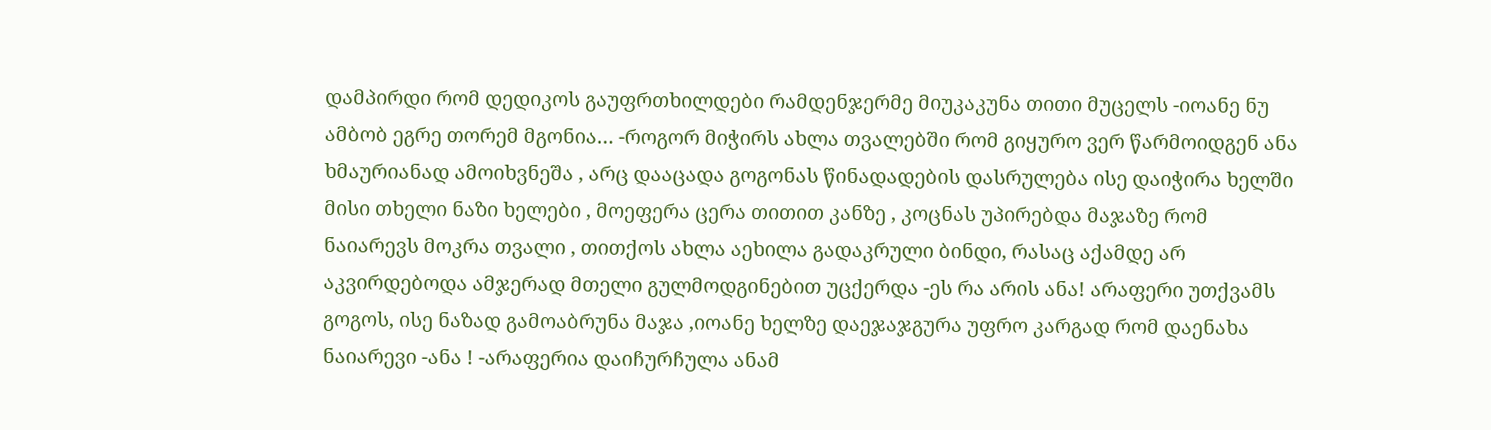დამპირდი რომ დედიკოს გაუფრთხილდები რამდენჯერმე მიუკაკუნა თითი მუცელს -იოანე ნუ ამბობ ეგრე თორემ მგონია… -როგორ მიჭირს ახლა თვალებში რომ გიყურო ვერ წარმოიდგენ ანა ხმაურიანად ამოიხვნეშა , არც დააცადა გოგონას წინადადების დასრულება ისე დაიჭირა ხელში მისი თხელი ნაზი ხელები , მოეფერა ცერა თითით კანზე , კოცნას უპირებდა მაჯაზე რომ ნაიარევს მოკრა თვალი , თითქოს ახლა აეხილა გადაკრული ბინდი, რასაც აქამდე არ აკვირდებოდა ამჯერად მთელი გულმოდგინებით უცქერდა -ეს რა არის ანა! არაფერი უთქვამს გოგოს, ისე ნაზად გამოაბრუნა მაჯა ,იოანე ხელზე დაეჯაჯგურა უფრო კარგად რომ დაენახა ნაიარევი -ანა ! -არაფერია დაიჩურჩულა ანამ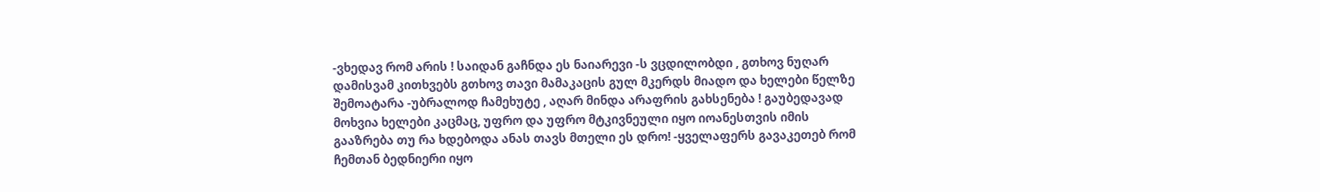-ვხედავ რომ არის ! საიდან გაჩნდა ეს ნაიარევი -ს ვცდილობდი , გთხოვ ნუღარ დამისვამ კითხვებს გთხოვ თავი მამაკაცის გულ მკერდს მიადო და ხელები წელზე შემოატარა -უბრალოდ ჩამეხუტე , აღარ მინდა არაფრის გახსენება ! გაუბედავად მოხვია ხელები კაცმაც, უფრო და უფრო მტკივნეული იყო იოანესთვის იმის გააზრება თუ რა ხდებოდა ანას თავს მთელი ეს დრო! -ყველაფერს გავაკეთებ რომ ჩემთან ბედნიერი იყო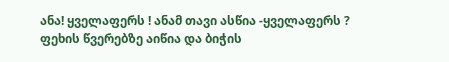ანა! ყველაფერს ! ანამ თავი ასწია -ყველაფერს ? ფეხის წვერებზე აიწია და ბიჭის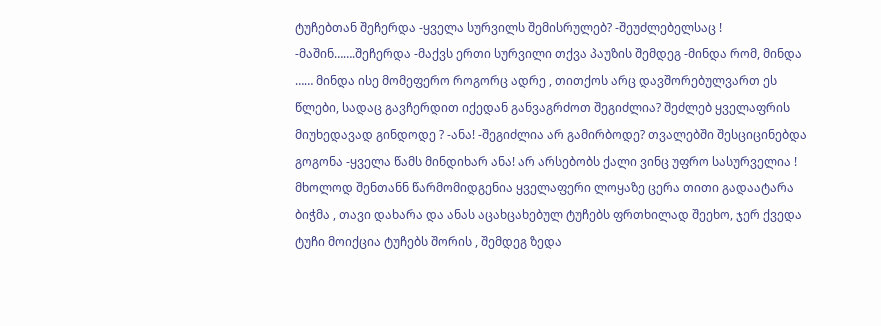ტუჩებთან შეჩერდა -ყველა სურვილს შემისრულებ? -შეუძლებელსაც ! -მაშინ…….შეჩერდა -მაქვს ერთი სურვილი თქვა პაუზის შემდეგ -მინდა რომ, მინდა …… მინდა ისე მომეფერო როგორც ადრე , თითქოს არც დავშორებულვართ ეს წლები, სადაც გავჩერდით იქედან განვაგრძოთ შეგიძლია? შეძლებ ყველაფრის მიუხედავად გინდოდე ? -ანა! -შეგიძლია არ გამირბოდე? თვალებში შესციცინებდა გოგონა -ყველა წამს მინდიხარ ანა! არ არსებობს ქალი ვინც უფრო სასურველია ! მხოლოდ შენთანნ წარმომიდგენია ყველაფერი ლოყაზე ცერა თითი გადაატარა ბიჭმა , თავი დახარა და ანას აცახცახებულ ტუჩებს ფრთხილად შეეხო, ჯერ ქვედა ტუჩი მოიქცია ტუჩებს შორის , შემდეგ ზედა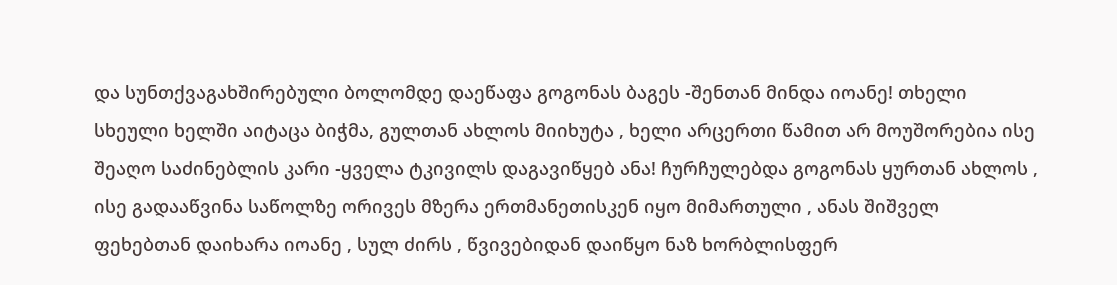და სუნთქვაგახშირებული ბოლომდე დაეწაფა გოგონას ბაგეს -შენთან მინდა იოანე! თხელი სხეული ხელში აიტაცა ბიჭმა, გულთან ახლოს მიიხუტა , ხელი არცერთი წამით არ მოუშორებია ისე შეაღო საძინებლის კარი -ყველა ტკივილს დაგავიწყებ ანა! ჩურჩულებდა გოგონას ყურთან ახლოს , ისე გადააწვინა საწოლზე ორივეს მზერა ერთმანეთისკენ იყო მიმართული , ანას შიშველ ფეხებთან დაიხარა იოანე , სულ ძირს , წვივებიდან დაიწყო ნაზ ხორბლისფერ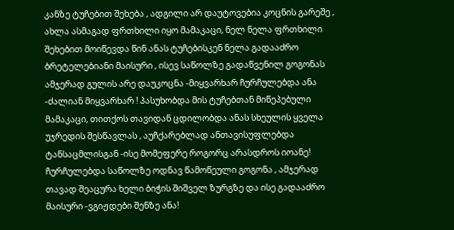კანზე ტუჩებით შეხება , ადგილი არ დაუტოვებია კოცნის გარეშე , ახლა ასმაგად ფრთხილი იყო მამაკაცი, ნელ ნელა ფრთხილი შეხებით მოიწევდა წინ ანას ტუჩებისკენ ნელა გადააძრო ბრეტელებიანი მაისური , ისევ საწოლზე გადაწვენილ გოგონას ამჯერად გულის არე დაუკოცნა -მიყვარხარ ჩურჩულებდა ანა -ძალიან მიყვარხარ ! პასუხობდა მის ტუჩებთან მიწეპებული მამაკაცი, თითქოს თავიდან ცდილობდა ანას სხეულის ყველა უჯრედის შესწავლას , აუჩქარებლად ანთავისუფლებდა ტანსაცმლისგან -ისე მომეფერე როგორც არასდროს იოანე! ჩურჩულებდა საწოლზე ოდნავ წამოწეული გოგონა , ამჯერად თავად შეაცურა ხელი ბიჭის შიშველ ზურგზე და ისე გადააძრო მაისური -ვგიჟდები შენზე ანა!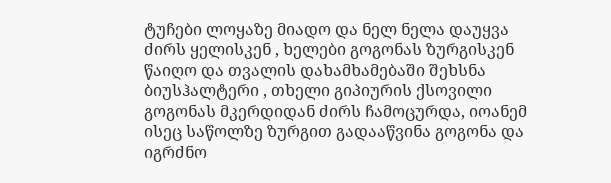ტუჩები ლოყაზე მიადო და ნელ ნელა დაუყვა ძირს ყელისკენ , ხელები გოგონას ზურგისკენ წაიღო და თვალის დახამხამებაში შეხსნა ბიუსჰალტერი , თხელი გიპიურის ქსოვილი გოგონას მკერდიდან ძირს ჩამოცურდა, იოანემ ისეც საწოლზე ზურგით გადააწვინა გოგონა და იგრძნო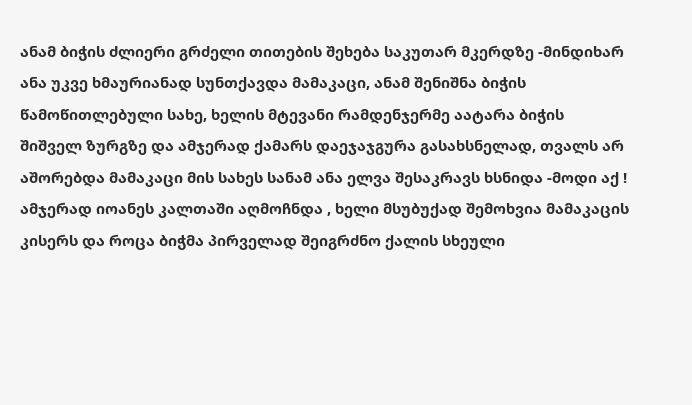ანამ ბიჭის ძლიერი გრძელი თითების შეხება საკუთარ მკერდზე -მინდიხარ ანა უკვე ხმაურიანად სუნთქავდა მამაკაცი, ანამ შენიშნა ბიჭის წამოწითლებული სახე, ხელის მტევანი რამდენჯერმე აატარა ბიჭის შიშველ ზურგზე და ამჯერად ქამარს დაეჯაჯგურა გასახსნელად, თვალს არ აშორებდა მამაკაცი მის სახეს სანამ ანა ელვა შესაკრავს ხსნიდა -მოდი აქ ! ამჯერად იოანეს კალთაში აღმოჩნდა , ხელი მსუბუქად შემოხვია მამაკაცის კისერს და როცა ბიჭმა პირველად შეიგრძნო ქალის სხეული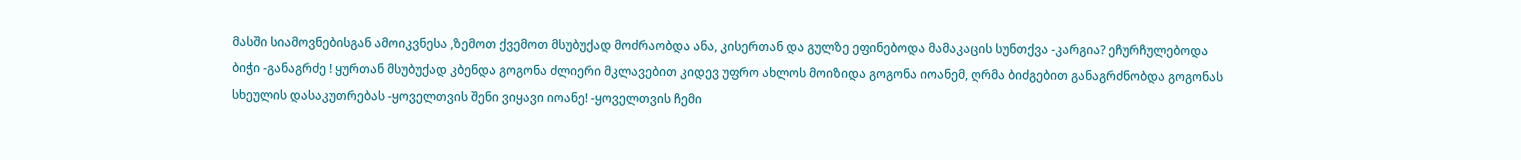მასში სიამოვნებისგან ამოიკვნესა ,ზემოთ ქვემოთ მსუბუქად მოძრაობდა ანა, კისერთან და გულზე ეფინებოდა მამაკაცის სუნთქვა -კარგია? ეჩურჩულებოდა ბიჭი -განაგრძე ! ყურთან მსუბუქად კბენდა გოგონა ძლიერი მკლავებით კიდევ უფრო ახლოს მოიზიდა გოგონა იოანემ, ღრმა ბიძგებით განაგრძნობდა გოგონას სხეულის დასაკუთრებას -ყოველთვის შენი ვიყავი იოანე! -ყოველთვის ჩემი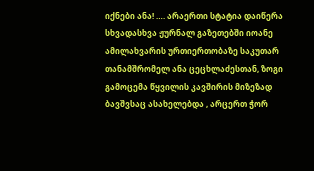იქნები ანა! …. არაერთი სტატია დაიწერა სხვადასხვა ჟურნალ გაზეთებში იოანე ამილახვარის ურთიერთობაზე საკუთარ თანამშრომელ ანა ცეცხლაძესთან, ზოგი გამოცემა წყვილის კავშირის მიზეზად ბავშვსაც ასახელებდა , არცერთ ჭორ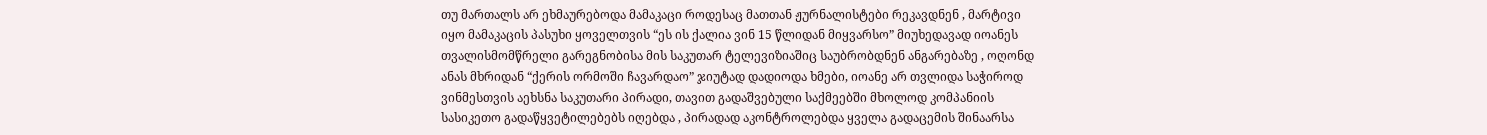თუ მართალს არ ეხმაურებოდა მამაკაცი როდესაც მათთან ჟურნალისტები რეკავდნენ , მარტივი იყო მამაკაცის პასუხი ყოველთვის “ეს ის ქალია ვინ 15 წლიდან მიყვარსო” მიუხედავად იოანეს თვალისმომწრელი გარეგნობისა მის საკუთარ ტელევიზიაშიც საუბრობდნენ ანგარებაზე , ოღონდ ანას მხრიდან “ქერის ორმოში ჩავარდაო” ჯიუტად დადიოდა ხმები, იოანე არ თვლიდა საჭიროდ ვინმესთვის აეხსნა საკუთარი პირადი, თავით გადაშვებული საქმეებში მხოლოდ კომპანიის სასიკეთო გადაწყვეტილებებს იღებდა , პირადად აკონტროლებდა ყველა გადაცემის შინაარსა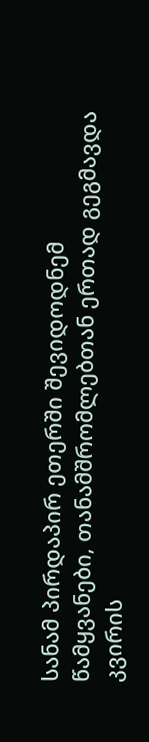სანამ პირდაპირ ეთერში შევიდოდნემ წამყვანები, თანამშრომლებთან ერთად გეგმავდა კვირის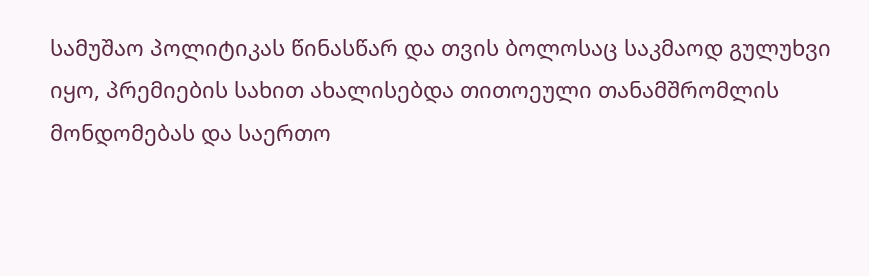სამუშაო პოლიტიკას წინასწარ და თვის ბოლოსაც საკმაოდ გულუხვი იყო, პრემიების სახით ახალისებდა თითოეული თანამშრომლის მონდომებას და საერთო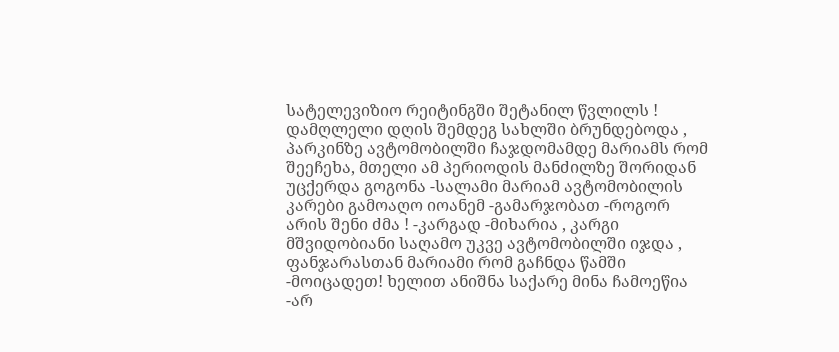სატელევიზიო რეიტინგში შეტანილ წვლილს ! დამღლელი დღის შემდეგ სახლში ბრუნდებოდა , პარკინზე ავტომობილში ჩაჯდომამდე მარიამს რომ შეეჩეხა, მთელი ამ პერიოდის მანძილზე შორიდან უცქერდა გოგონა -სალამი მარიამ ავტომობილის კარები გამოაღო იოანემ -გამარჯობათ -როგორ არის შენი ძმა ! -კარგად -მიხარია , კარგი მშვიდობიანი საღამო უკვე ავტომობილში იჯდა , ფანჯარასთან მარიამი რომ გაჩნდა წამში -მოიცადეთ! ხელით ანიშნა საქარე მინა ჩამოეწია -არ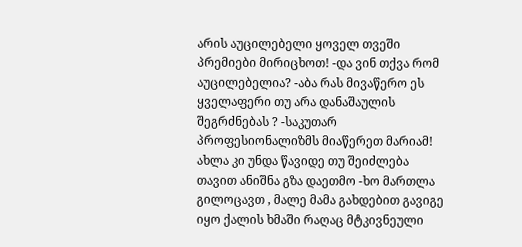არის აუცილებელი ყოველ თვეში პრემიები მირიცხოთ! -და ვინ თქვა რომ აუცილებელია? -აბა რას მივაწერო ეს ყველაფერი თუ არა დანაშაულის შეგრძნებას ? -საკუთარ პროფესიონალიზმს მიაწერეთ მარიამ! ახლა კი უნდა წავიდე თუ შეიძლება თავით ანიშნა გზა დაეთმო -ხო მართლა გილოცავთ , მალე მამა გახდებით გავიგე იყო ქალის ხმაში რაღაც მტკივნეული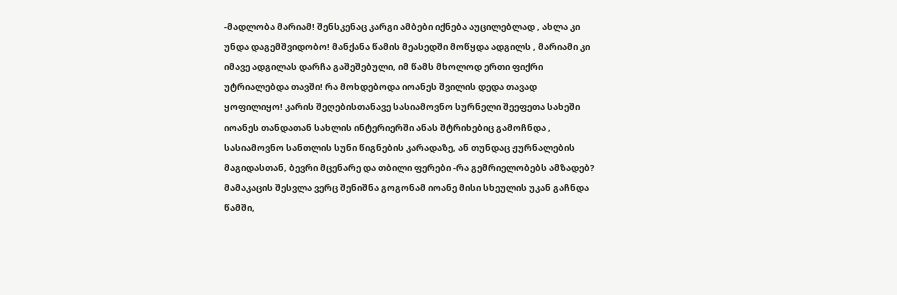-მადლობა მარიამ! შენსკენაც კარგი ამბები იქნება აუცილებლად , ახლა კი უნდა დაგემშვიდობო! მანქანა წამის მეასედში მოწყდა ადგილს , მარიამი კი იმავე ადგილას დარჩა გაშეშებული, იმ წამს მხოლოდ ერთი ფიქრი უტრიალებდა თავში! რა მოხდებოდა იოანეს შვილის დედა თავად ყოფილიყო! კარის შეღებისთანავე სასიამოვნო სურნელი შეეფეთა სახეში იოანეს თანდათან სახლის ინტერიერში ანას შტრიხებიც გამოჩნდა , სასიამოვნო სანთლის სუნი წიგნების კარადაზე, ან თუნდაც ჟურნალების მაგიდასთან, ბევრი მცენარე და თბილი ფერები -რა გემრიელობებს ამზადებ? მამაკაცის შესვლა ვერც შენიშნა გოგონამ იოანე მისი სხეულის უკან გაჩნდა წამში,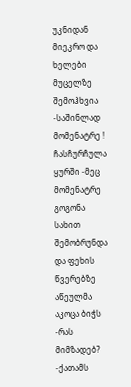უკნიდან მიეკრო და ხელები მუცელზე შემოჰხვია -საშინლად მომენატრე ! ჩასჩურჩულა ყურში -მეც მომენატრე გოგონა სახით შემობრუნდა და ფეხის წვერებზე აწეულმა აკოცა ბიჭს -რას მიმზადებ? -ქათამს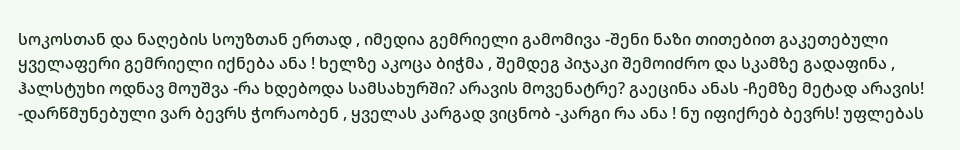სოკოსთან და ნაღების სოუზთან ერთად , იმედია გემრიელი გამომივა -შენი ნაზი თითებით გაკეთებული ყველაფერი გემრიელი იქნება ანა ! ხელზე აკოცა ბიჭმა , შემდეგ პიჯაკი შემოიძრო და სკამზე გადაფინა , ჰალსტუხი ოდნავ მოუშვა -რა ხდებოდა სამსახურში? არავის მოვენატრე? გაეცინა ანას -ჩემზე მეტად არავის! -დარწმუნებული ვარ ბევრს ჭორაობენ , ყველას კარგად ვიცნობ -კარგი რა ანა ! ნუ იფიქრებ ბევრს! უფლებას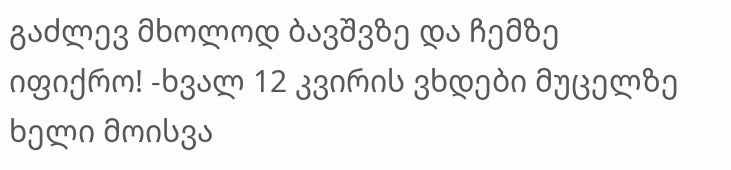გაძლევ მხოლოდ ბავშვზე და ჩემზე იფიქრო! -ხვალ 12 კვირის ვხდები მუცელზე ხელი მოისვა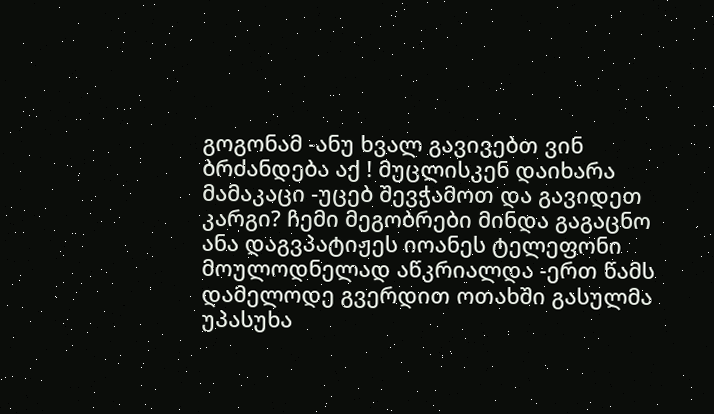გოგონამ -ანუ ხვალ გავივებთ ვინ ბრძანდება აქ ! მუცლისკენ დაიხარა მამაკაცი -უცებ შევჭამოთ და გავიდეთ კარგი? ჩემი მეგობრები მინდა გაგაცნო ანა დაგვპატიჟეს იოანეს ტელეფონი მოულოდნელად აწკრიალდა -ერთ წამს დამელოდე გვერდით ოთახში გასულმა უპასუხა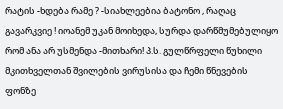რატის -ხდება რამე ? -სიახლეებია ბატონო , რაღაც გავარკვიე ! იოანემ უკან მოიხედა, სურდა დარწმუმებულიყო რომ ანა არ უსმენდა -მითხარი! პ.ს. გულწრფელი წუხილი მკითხველთან შვილების ვირუსისა და ჩემი წნევების ფონზე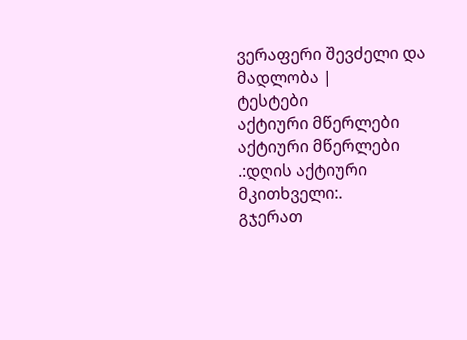ვერაფერი შევძელი და მადლობა |
ტესტები
აქტიური მწერლები
აქტიური მწერლები
.:დღის აქტიური მკითხველი:.
გჯერათ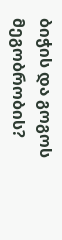ბიჭის და გოგოს მეგობრობის?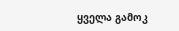ყველა გამოკ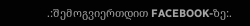.:შემოგვიერთდით FACEBOOK-ზე:.